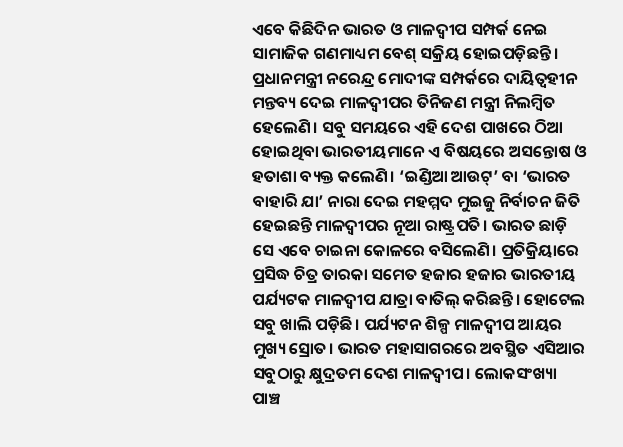ଏବେ କିଛିଦିନ ଭାରତ ଓ ମାଳଦ୍ବୀପ ସମ୍ପର୍କ ନେଇ ସାମାଜିକ ଗଣମାଧ୍ୟମ ବେଶ୍ ସକ୍ରିୟ ହୋଇପଡ଼ିଛନ୍ତି। ପ୍ରଧାନମନ୍ତ୍ରୀ ନରେନ୍ଦ୍ର ମୋଦୀଙ୍କ ସମ୍ପର୍କରେ ଦାୟିତ୍ବହୀନ ମନ୍ତବ୍ୟ ଦେଇ ମାଳଦ୍ବୀପର ତିନିଜଣ ମନ୍ତ୍ରୀ ନିଲମ୍ବିତ ହେଲେଣି। ସବୁ ସମୟରେ ଏହି ଦେଶ ପାଖରେ ଠିଆ ହୋଇଥିବା ଭାରତୀୟମାନେ ଏ ବିଷୟରେ ଅସନ୍ତୋଷ ଓ ହତାଶା ବ୍ୟକ୍ତ କଲେଣି। ‘ଇଣ୍ଡିଆ ଆଉଟ୍’ ବା ‘ଭାରତ ବାହାରି ଯା’ ନାରା ଦେଇ ମହମ୍ମଦ ମୁଇଜୁ ନିର୍ବାଚନ ଜିତି ହେଇଛନ୍ତି ମାଳଦ୍ବୀପର ନୂଆ ରାଷ୍ଟ୍ରପତି। ଭାରତ ଛାଡ଼ି ସେ ଏବେ ଚାଇନା କୋଳରେ ବସିଲେଣି। ପ୍ରତିକ୍ରିୟାରେ ପ୍ରସିଦ୍ଧ ଚିତ୍ର ତାରକା ସମେତ ହଜାର ହଜାର ଭାରତୀୟ ପର୍ଯ୍ୟଟକ ମାଳଦ୍ବୀପ ଯାତ୍ରା ବାତିଲ୍ କରିଛନ୍ତି। ହୋଟେଲ ସବୁ ଖାଲି ପଡ଼ିଛି। ପର୍ଯ୍ୟଟନ ଶିଳ୍ପ ମାଳଦ୍ବୀପ ଆୟର ମୁଖ୍ୟ ସ୍ରୋତ। ଭାରତ ମହାସାଗରରେ ଅବସ୍ଥିତ ଏସିଆର ସବୁଠାରୁ କ୍ଷୁଦ୍ରତମ ଦେଶ ମାଳଦ୍ବୀପ। ଲୋକସଂଖ୍ୟା ପାଞ୍ଚ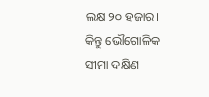ଲକ୍ଷ ୨୦ ହଜାର। କିନ୍ତୁ ଭୌଗୋଳିକ ସୀମା ଦକ୍ଷିଣ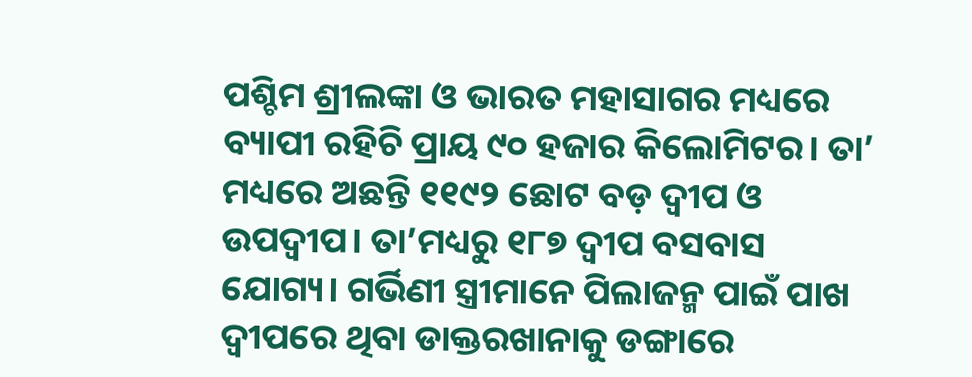ପଶ୍ଚିମ ଶ୍ରୀଲଙ୍କା ଓ ଭାରତ ମହାସାଗର ମଧ୍ୟରେ ବ୍ୟାପୀ ରହିଚି ପ୍ରାୟ ୯୦ ହଜାର କିଲୋମିଟର। ତା’ ମଧ୍ୟରେ ଅଛନ୍ତି ୧୧୯୨ ଛୋଟ ବଡ଼ ଦ୍ବୀପ ଓ ଉପଦ୍ବୀପ। ତା’ମଧ୍ୟରୁ ୧୮୭ ଦ୍ବୀପ ବସବାସ ଯୋଗ୍ୟ। ଗର୍ଭିଣୀ ସ୍ତ୍ରୀମାନେ ପିଲାଜନ୍ମ ପାଇଁ ପାଖ ଦ୍ବୀପରେ ଥିବା ଡାକ୍ତରଖାନାକୁ ଡଙ୍ଗାରେ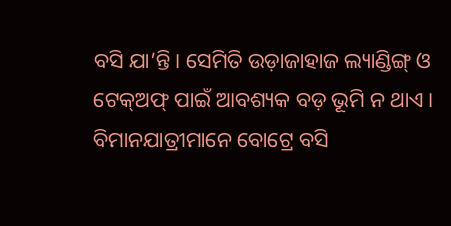ବସି ଯା’ନ୍ତି। ସେମିତି ଉଡ଼ାଜାହାଜ ଲ୍ୟାଣ୍ଡିଙ୍ଗ୍ ଓ ଟେକ୍ଅଫ୍ ପାଇଁ ଆବଶ୍ୟକ ବଡ଼ ଭୂମି ନ ଥାଏ। ବିମାନଯାତ୍ରୀମାନେ ବୋଟ୍ରେ ବସି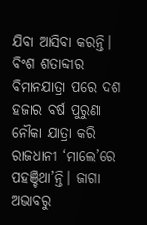ଯିବା ଆସିବା କରନ୍ତି। ବିଂଶ ଶତାବ୍ଦୀର ବିମାନଯାତ୍ରା ପରେ ଦଶ ହଜାର ବର୍ଷ ପୁରୁଣା ନୌକା ଯାତ୍ରା କରି ରାଜଧାନୀ ‘ମାଲେ’ରେ ପହଞ୍ଚିଥା’ନ୍ତି। ଜାଗା ଅଭାବରୁ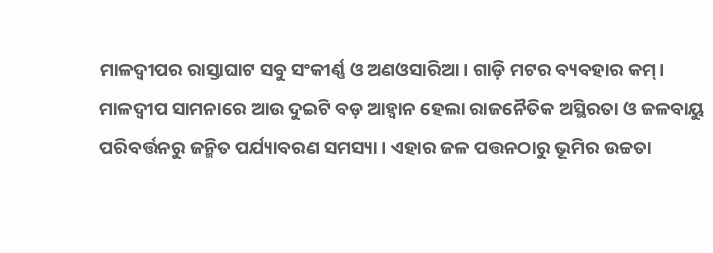ମାଳଦ୍ବୀପର ରାସ୍ତାଘାଟ ସବୁ ସଂକୀର୍ଣ୍ଣ ଓ ଅଣଓସାରିଆ। ଗାଡ଼ି ମଟର ବ୍ୟବହାର କମ୍।
ମାଳଦ୍ବୀପ ସାମନାରେ ଆଉ ଦୁଇଟି ବଡ଼ ଆହ୍ବାନ ହେଲା ରାଜନୈତିକ ଅସ୍ଥିରତା ଓ ଜଳବାୟୁ ପରିବର୍ତ୍ତନରୁ ଜନ୍ମିତ ପର୍ଯ୍ୟାବରଣ ସମସ୍ୟା। ଏହାର ଜଳ ପତ୍ତନଠାରୁ ଭୂମିର ଉଚ୍ଚତା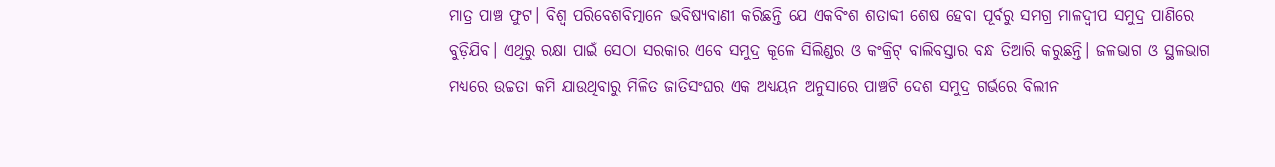ମାତ୍ର ପାଞ୍ଚ ଫୁଟ। ବିଶ୍ବ ପରିବେଶବିତ୍ମାନେ ଭବିଷ୍ୟବାଣୀ କରିଛନ୍ତି ଯେ ଏକବିଂଶ ଶତାବ୍ଦୀ ଶେଷ ହେବା ପୂର୍ବରୁ ସମଗ୍ର ମାଳଦ୍ବୀପ ସମୁଦ୍ର ପାଣିରେ ବୁଡ଼ିଯିବ। ଏଥିରୁ ରକ୍ଷା ପାଇଁ ସେଠା ସରକାର ଏବେ ସମୁଦ୍ର କୂଳେ ସିଲିଣ୍ଡର ଓ କଂକ୍ରିଟ୍ ବାଲିବସ୍ତାର ବନ୍ଧ ତିଆରି କରୁଛନ୍ତି। ଜଳଭାଗ ଓ ସ୍ଥଳଭାଗ ମଧ୍ୟରେ ଉଚ୍ଚତା କମି ଯାଉଥିବାରୁ ମିଳିତ ଜାତିସଂଘର ଏକ ଅଧ୍ୟୟନ ଅନୁସାରେ ପାଞ୍ଚଟି ଦେଶ ସମୁଦ୍ର ଗର୍ଭରେ ବିଲୀନ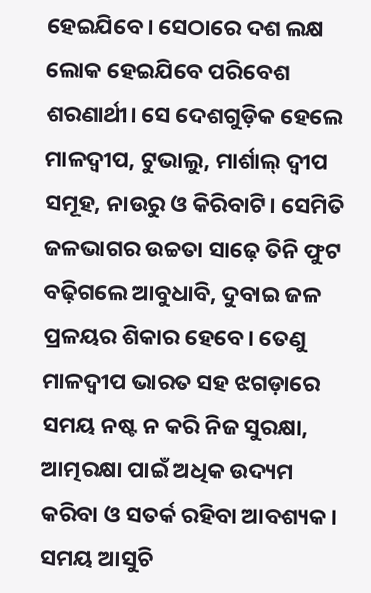ହେଇଯିବେ। ସେଠାରେ ଦଶ ଲକ୍ଷ ଲୋକ ହେଇଯିବେ ପରିବେଶ ଶରଣାର୍ଥୀ। ସେ ଦେଶଗୁଡ଼ିକ ହେଲେ ମାଳଦ୍ବୀପ, ଟୁଭାଲୁ, ମାର୍ଶାଲ୍ ଦ୍ବୀପ ସମୂହ, ନାଉରୁ ଓ କିରିବାଟି। ସେମିତି ଜଳଭାଗର ଉଚ୍ଚତା ସାଢ଼େ ତିନି ଫୁଟ ବଢ଼ିଗଲେ ଆବୁଧାବି, ଦୁବାଇ ଜଳ ପ୍ରଳୟର ଶିକାର ହେବେ। ତେଣୁ ମାଳଦ୍ବୀପ ଭାରତ ସହ ଝଗଡ଼ାରେ ସମୟ ନଷ୍ଟ ନ କରି ନିଜ ସୁରକ୍ଷା, ଆତ୍ମରକ୍ଷା ପାଇଁ ଅଧିକ ଉଦ୍ୟମ କରିବା ଓ ସତର୍କ ରହିବା ଆବଶ୍ୟକ। ସମୟ ଆସୁଚି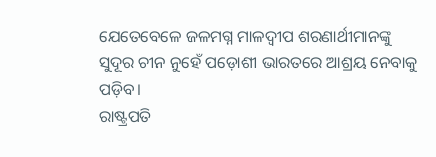ଯେତେବେଳେ ଜଳମଗ୍ନ ମାଳଦ୍ବୀପ ଶରଣାର୍ଥୀମାନଙ୍କୁ ସୁଦୂର ଚୀନ ନୁହେଁ ପଡ଼ୋଶୀ ଭାରତରେ ଆଶ୍ରୟ ନେବାକୁ ପଡ଼ିବ।
ରାଷ୍ଟ୍ରପତି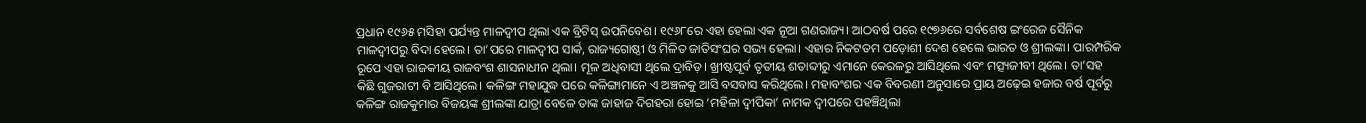ପ୍ରଧାନ ୧୯୬୫ ମସିହା ପର୍ଯ୍ୟନ୍ତ ମାଳଦ୍ବୀପ ଥିଲା ଏକ ବ୍ରିଟିସ୍ ଉପନିବେଶ। ୧୯୬୮ରେ ଏହା ହେଲା ଏକ ନୂଆ ଗଣରାଜ୍ୟ। ଆଠବର୍ଷ ପରେ ୧୯୭୬ରେ ସର୍ବଶେଷ ଇଂରେଜ ସୈନିକ ମାଳଦ୍ବୀପରୁ ବିଦା ହେଲେ। ତା’ପରେ ମାଳଦ୍ବୀପ ସାର୍କ, ରାଜ୍ୟଗୋଷ୍ଠୀ ଓ ମିଳିତ ଜାତିସଂଘର ସଭ୍ୟ ହେଲା। ଏହାର ନିକଟତମ ପଡ଼ୋଶୀ ଦେଶ ହେଲେ ଭାରତ ଓ ଶ୍ରୀଲଙ୍କା। ପାରମ୍ପରିକ ରୂପେ ଏହା ରାଜକୀୟ ରାଜବଂଶ ଶାସନାଧୀନ ଥିଲା। ମୂଳ ଅଧିବାସୀ ଥିଲେ ଦ୍ରାବିଡ଼। ଖ୍ରୀଷ୍ଟପୂର୍ବ ତୃତୀୟ ଶତାବ୍ଦୀରୁ ଏମାନେ କେରଳରୁ ଆସିଥିଲେ ଏବଂ ମତ୍ସ୍ୟଜୀବୀ ଥିଲେ। ତା’ସହ କିଛି ଗୁଜରାଟୀ ବି ଆସିଥିଲେ। କଳିଙ୍ଗ ମହାଯୁଦ୍ଧ ପରେ କଳିଙ୍ଗାମାନେ ଏ ଅଞ୍ଚଳକୁ ଆସି ବସବାସ କରିଥିଲେ। ମହାବଂଶର ଏକ ବିବରଣୀ ଅନୁସାରେ ପ୍ରାୟ ଅଢ଼େଇ ହଜାର ବର୍ଷ ପୂର୍ବରୁ କଳିଙ୍ଗ ରାଜକୁମାର ବିଜୟଙ୍କ ଶ୍ରୀଲଙ୍କା ଯାତ୍ରା ବେଳେ ତାଙ୍କ ଜାହାଜ ଦିଗହରା ହୋଇ ‘ମହିଳା ଦ୍ବୀପିକା’ ନାମକ ଦ୍ବୀପରେ ପହଞ୍ଚିଥିଲା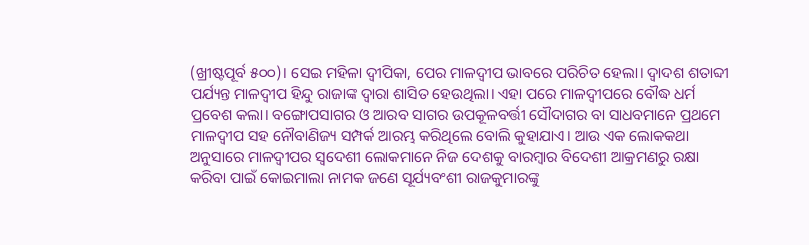(ଖ୍ରୀଷ୍ଟପୂର୍ବ ୫୦୦)। ସେଇ ମହିଳା ଦ୍ବୀପିକା, ପେର ମାଳଦ୍ବୀପ ଭାବରେ ପରିଚିତ ହେଲା। ଦ୍ବାଦଶ ଶତାବ୍ଦୀ ପର୍ଯ୍ୟନ୍ତ ମାଳଦ୍ବୀପ ହିନ୍ଦୁ ରାଜାଙ୍କ ଦ୍ବାରା ଶାସିତ ହେଉଥିଲା। ଏହା ପରେ ମାଳଦ୍ବୀପରେ ବୌଦ୍ଧ ଧର୍ମ ପ୍ରବେଶ କଲା। ବଙ୍ଗୋପସାଗର ଓ ଆରବ ସାଗର ଉପକୂଳବର୍ତ୍ତୀ ସୌଦାଗର ବା ସାଧବମାନେ ପ୍ରଥମେ ମାଳଦ୍ବୀପ ସହ ନୌବାଣିଜ୍ୟ ସମ୍ପର୍କ ଆରମ୍ଭ କରିଥିଲେ ବୋଲି କୁହାଯାଏ। ଆଉ ଏକ ଲୋକକଥା ଅନୁସାରେ ମାଳଦ୍ବୀପର ସ୍ବଦେଶୀ ଲୋକମାନେ ନିଜ ଦେଶକୁ ବାରମ୍ବାର ବିଦେଶୀ ଆକ୍ରମଣରୁ ରକ୍ଷା କରିବା ପାଇଁ କୋଇମାଲା ନାମକ ଜଣେ ସୂର୍ଯ୍ୟବଂଶୀ ରାଜକୁମାରଙ୍କୁ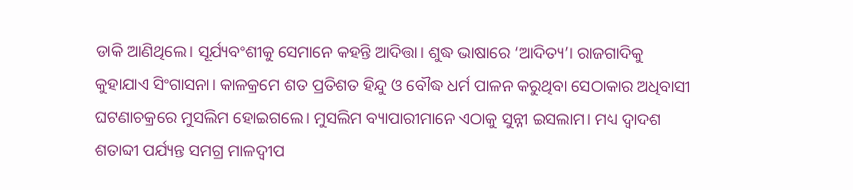ଡାକି ଆଣିଥିଲେ। ସୂର୍ଯ୍ୟବଂଶୀକୁ ସେମାନେ କହନ୍ତି ଆଦିତ୍ତା। ଶୁଦ୍ଧ ଭାଷାରେ ‘ଆଦିତ୍ୟ’। ରାଜଗାଦିକୁ କୁହାଯାଏ ସିଂଗାସନା। କାଳକ୍ରମେ ଶତ ପ୍ରତିଶତ ହିନ୍ଦୁ ଓ ବୌଦ୍ଧ ଧର୍ମ ପାଳନ କରୁଥିବା ସେଠାକାର ଅଧିବାସୀ ଘଟଣାଚକ୍ରରେ ମୁସଲିମ ହୋଇଗଲେ। ମୁସଲିମ ବ୍ୟାପାରୀମାନେ ଏଠାକୁ ସୁନ୍ନୀ ଇସଲାମ। ମଧ୍ୟ ଦ୍ବାଦଶ ଶତାବ୍ଦୀ ପର୍ଯ୍ୟନ୍ତ ସମଗ୍ର ମାଳଦ୍ବୀପ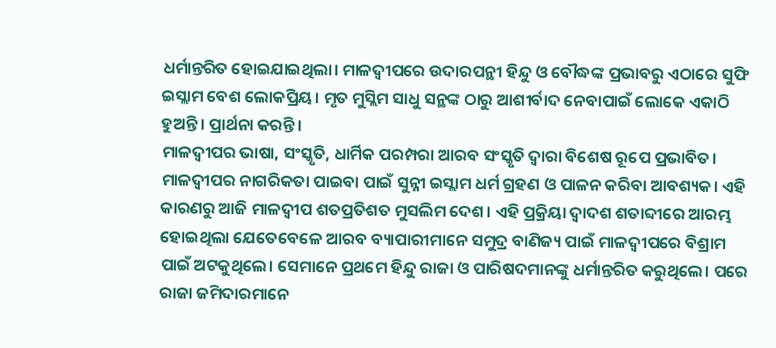ଧର୍ମାନ୍ତରିତ ହୋଇଯାଇଥିଲା। ମାଳଦ୍ବୀପରେ ଉଦାରପନ୍ଥୀ ହିନ୍ଦୁ ଓ ବୌଦ୍ଧଙ୍କ ପ୍ରଭାବରୁ ଏଠାରେ ସୁଫି ଇସ୍ଲାମ ବେଶ ଲୋକପ୍ରିୟ। ମୃତ ମୁସ୍ଲିମ ସାଧୁ ସନ୍ଥଙ୍କ ଠାରୁ ଆଶୀର୍ବାଦ ନେବାପାଇଁ ଲୋକେ ଏକାଠି ହୁଅନ୍ତି। ପ୍ରାର୍ଥନା କରନ୍ତି।
ମାଳଦ୍ବୀପର ଭାଷା, ସଂସ୍କୃତି, ଧାର୍ମିକ ପରମ୍ପରା ଆରବ ସଂସ୍କୃତି ଦ୍ବାରା ବିଶେଷ ରୂପେ ପ୍ରଭାବିତ। ମାଳଦ୍ବୀପର ନାଗରିକତା ପାଇବା ପାଇଁ ସୁନ୍ନୀ ଇସ୍ଲାମ ଧର୍ମ ଗ୍ରହଣ ଓ ପାଳନ କରିବା ଆବଶ୍ୟକ। ଏହି କାରଣରୁ ଆଜି ମାଳଦ୍ବୀପ ଶତପ୍ରତିଶତ ମୁସଲିମ ଦେଶ। ଏହି ପ୍ରକ୍ରିୟା ଦ୍ବାଦଶ ଶତାବ୍ଦୀରେ ଆରମ୍ଭ ହୋଇଥିଲା ଯେତେବେଳେ ଆରବ ବ୍ୟାପାରୀମାନେ ସମୁଦ୍ର ବାଣିଜ୍ୟ ପାଇଁ ମାଳଦ୍ବୀପରେ ବିଶ୍ରାମ ପାଇଁ ଅଟକୁଥିଲେ। ସେମାନେ ପ୍ରଥମେ ହିନ୍ଦୁ ରାଜା ଓ ପାରିଷଦମାନଙ୍କୁ ଧର୍ମାନ୍ତରିତ କରୁଥିଲେ। ପରେ ରାଜା ଜମିଦାରମାନେ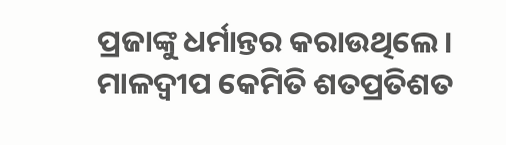ପ୍ରଜାଙ୍କୁ ଧର୍ମାନ୍ତର କରାଉଥିଲେ। ମାଳଦ୍ବୀପ କେମିତି ଶତପ୍ରତିଶତ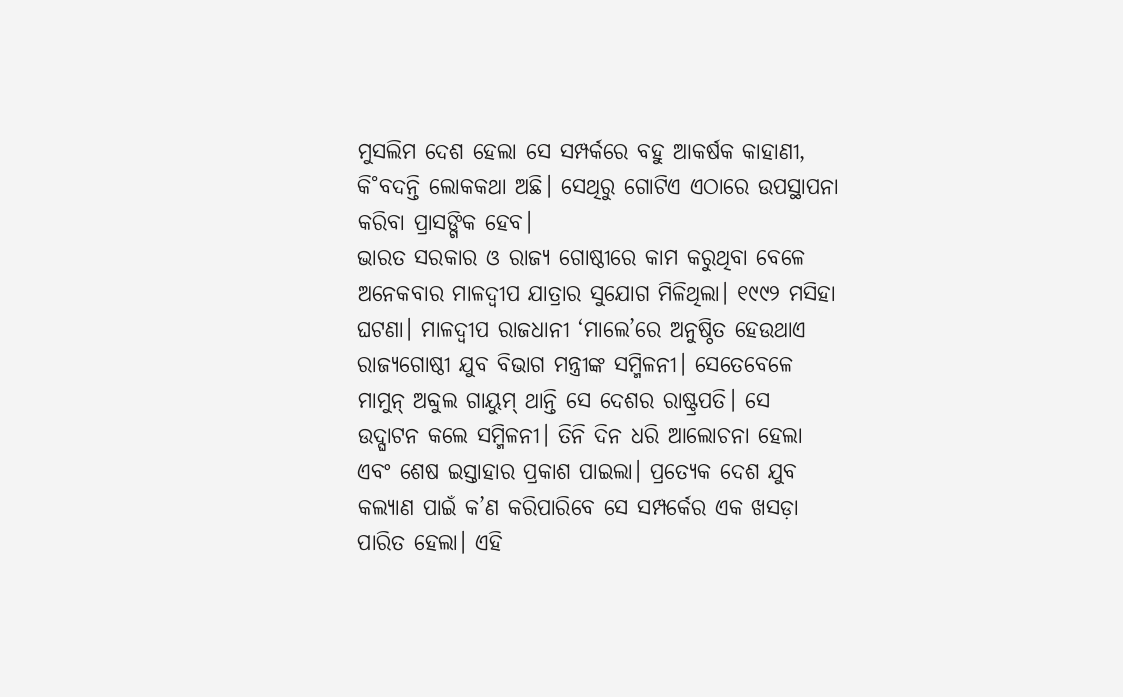ମୁସଲିମ ଦେଶ ହେଲା ସେ ସମ୍ପର୍କରେ ବହୁ ଆକର୍ଷକ କାହାଣୀ, କି˚ବଦନ୍ତି ଲୋକକଥା ଅଛି। ସେଥିରୁ ଗୋଟିଏ ଏଠାରେ ଉପସ୍ଥାପନା କରିବା ପ୍ରାସଙ୍ଗିକ ହେବ।
ଭାରତ ସରକାର ଓ ରାଜ୍ୟ ଗୋଷ୍ଠୀରେ କାମ କରୁଥିବା ବେଳେ ଅନେକବାର ମାଳଦ୍ବୀପ ଯାତ୍ରାର ସୁଯୋଗ ମିଳିଥିଲା। ୧୯୯୨ ମସିହା ଘଟଣା। ମାଳଦ୍ବୀପ ରାଜଧାନୀ ‘ମାଲେ’ରେ ଅନୁଷ୍ଠିତ ହେଉଥାଏ ରାଜ୍ୟଗୋଷ୍ଠୀ ଯୁବ ବିଭାଗ ମନ୍ତ୍ରୀଙ୍କ ସମ୍ମିଳନୀ। ସେତେବେଳେ ମାମୁନ୍ ଅବ୍ଦୁଲ ଗାୟୁମ୍ ଥାନ୍ତି ସେ ଦେଶର ରାଷ୍ଟ୍ରପତି। ସେ ଉଦ୍ଘାଟନ କଲେ ସମ୍ମିଳନୀ। ତିନି ଦିନ ଧରି ଆଲୋଚନା ହେଲା ଏବଂ ଶେଷ ଇସ୍ତାହାର ପ୍ରକାଶ ପାଇଲା। ପ୍ରତ୍ୟେକ ଦେଶ ଯୁବ କଲ୍ୟାଣ ପାଇଁ କ’ଣ କରିପାରିବେ ସେ ସମ୍ପର୍କେର ଏକ ଖସଡ଼ା ପାରିତ ହେଲା। ଏହି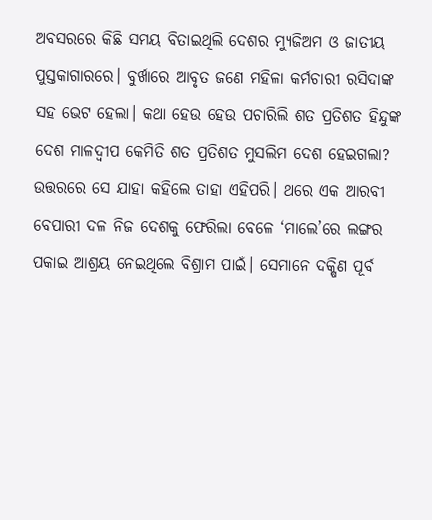ଅବସରରେ କିଛି ସମୟ ବିତାଇଥିଲି ଦେଶର ମ୍ୟୁଜିଅମ ଓ ଜାତୀୟ ପୁସ୍ତକାଗାରରେ। ବୁର୍ଖାରେ ଆବୃତ ଜଣେ ମହିଳା କର୍ମଚାରୀ ରସିଦାଙ୍କ ସହ ଭେଟ ହେଲା। କଥା ହେଉ ହେଉ ପଚାରିଲି ଶତ ପ୍ରତିଶତ ହିନ୍ଦୁଙ୍କ ଦେଶ ମାଳଦ୍ବୀପ କେମିତି ଶତ ପ୍ରତିଶତ ମୁସଲିମ ଦେଶ ହେଇଗଲା? ଉତ୍ତରରେ ସେ ଯାହା କହିଲେ ତାହା ଏହିପରି। ଥରେ ଏକ ଆରବୀ ବେପାରୀ ଦଳ ନିଜ ଦେଶକୁ ଫେରିଲା ବେଳେ ‘ମାଲେ’ରେ ଲଙ୍ଗର ପକାଇ ଆଶ୍ରୟ ନେଇଥିଲେ ବିଶ୍ରାମ ପାଇଁ। ସେମାନେ ଦକ୍ଷିଣ ପୂର୍ବ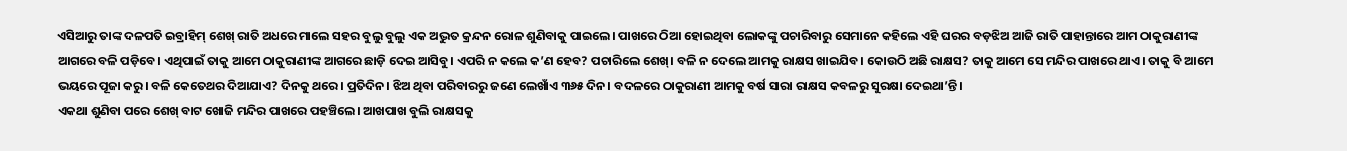ଏସିଆରୁ ତାଙ୍କ ଦଳପତି ଇବ୍ରାହିମ୍ ଶେଖ୍ ରାତି ଅଧରେ ମାଲେ ସହର ବୁଲୁ ବୁଲୁ ଏକ ଅଦ୍ଭୁତ କ୍ରନ୍ଦନ ରୋଳ ଶୁଣିବାକୁ ପାଇଲେ। ପାଖରେ ଠିଆ ହୋଇଥିବା ଲୋକଙ୍କୁ ପଚାରିବାରୁ ସେମାନେ କହିଲେ ଏହି ଘରର ବଡ଼ଝିଅ ଆଜି ରାତି ପାହାନ୍ତାରେ ଆମ ଠାକୁରାଣୀଙ୍କ ଆଗରେ ବଳି ପଡ଼ିବେ। ଏଥିପାଇଁ ତାକୁ ଆମେ ଠାକୁରାଣୀଙ୍କ ଆଗରେ ଛାଡ଼ି ଦେଇ ଆସିବୁ। ଏପରି ନ କଲେ କ’ଣ ହେବ? ପଚାରିଲେ ଶେଖ୍। ବଳି ନ ଦେଲେ ଆମକୁ ରାକ୍ଷସ ଖାଇଯିବ। କୋଉଠି ଅଛି ରାକ୍ଷସ? ତାକୁ ଆମେ ସେ ମନ୍ଦିର ପାଖରେ ଥାଏ। ତାକୁ ବି ଆମେ ଭୟରେ ପୂଜା କରୁ। ବଳି କେତେଥର ଦିଆଯାଏ? ଦିନକୁ ଥରେ। ପ୍ରତିଦିନ। ଝିଅ ଥିବା ପରିବାରରୁ ଜଣେ ଲେଖାଁଏ ୩୬୫ ଦିନ। ବଦଳରେ ଠାକୁରାଣୀ ଆମକୁ ବର୍ଷ ସାରା ରାକ୍ଷସ କବଳରୁ ସୁରକ୍ଷା ଦେଇଥା’ନ୍ତି।
ଏକଥା ଶୁଣିବା ପରେ ଶେଖ୍ ବାଟ ଖୋଜି ମନ୍ଦିର ପାଖରେ ପହଞ୍ଚିଲେ। ଆଖପାଖ ବୁଲି ରାକ୍ଷସକୁ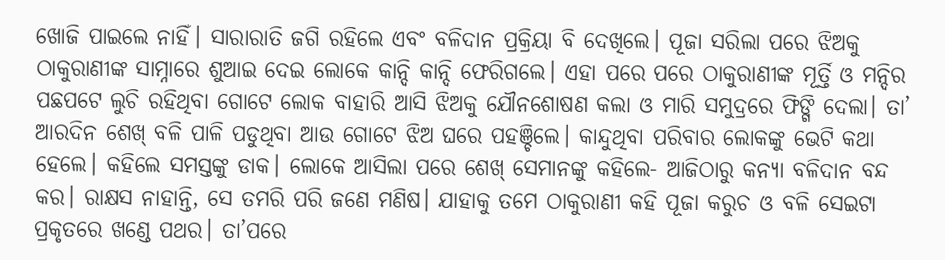ଖୋଜି ପାଇଲେ ନାହିଁ। ସାରାରାତି ଜଗି ରହିଲେ ଏବଂ ବଳିଦାନ ପ୍ରକ୍ରିୟା ବି ଦେଖିଲେ। ପୂଜା ସରିଲା ପରେ ଝିଅକୁ ଠାକୁରାଣୀଙ୍କ ସାମ୍ନାରେ ଶୁଆଇ ଦେଇ ଲୋକେ କାନ୍ଦି କାନ୍ଦି ଫେରିଗଲେ। ଏହା ପରେ ପରେ ଠାକୁରାଣୀଙ୍କ ମୂର୍ତ୍ତି ଓ ମନ୍ଦିର ପଛପଟେ ଲୁଚି ରହିଥିବା ଗୋଟେ ଲୋକ ବାହାରି ଆସି ଝିଅକୁ ଯୌନଶୋଷଣ କଲା ଓ ମାରି ସମୁଦ୍ରରେ ଫିଙ୍ଗି ଦେଲା। ତା’ ଆରଦିନ ଶେଖ୍ ବଳି ପାଳି ପଡୁଥିବା ଆଉ ଗୋଟେ ଝିଅ ଘରେ ପହଞ୍ଚିଲେ। କାନ୍ଦୁଥିବା ପରିବାର ଲୋକଙ୍କୁ ଭେଟି କଥା ହେଲେ। କହିଲେ ସମସ୍ତଙ୍କୁ ଡାକ। ଲୋକେ ଆସିଲା ପରେ ଶେଖ୍ ସେମାନଙ୍କୁ କହିଲେ- ଆଜିଠାରୁ କନ୍ୟା ବଳିଦାନ ବନ୍ଦ କର। ରାକ୍ଷସ ନାହାନ୍ତି, ସେ ତମରି ପରି ଜଣେ ମଣିଷ। ଯାହାକୁ ତମେ ଠାକୁରାଣୀ କହି ପୂଜା କରୁଚ ଓ ବଳି ସେଇଟା ପ୍ରକୃତରେ ଖଣ୍ଡେ ପଥର। ତା’ପରେ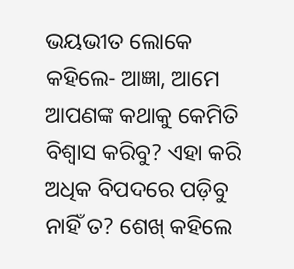ଭୟଭୀତ ଲୋକେ କହିଲେ- ଆଜ୍ଞା, ଆମେ ଆପଣଙ୍କ କଥାକୁ କେମିତି ବିଶ୍ବାସ କରିବୁ? ଏହା କରି ଅଧିକ ବିପଦରେ ପଡ଼ିବୁ ନାହିଁ ତ? ଶେଖ୍ କହିଲେ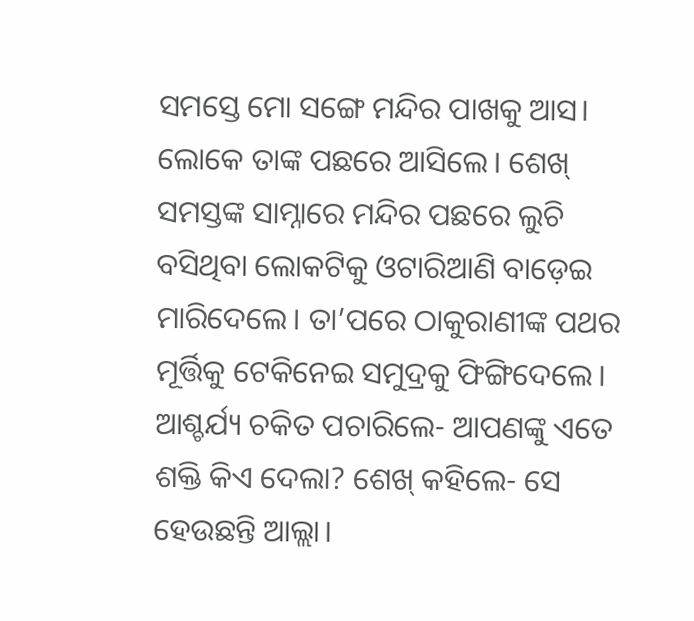ସମସ୍ତେ ମୋ ସଙ୍ଗେ ମନ୍ଦିର ପାଖକୁ ଆସ। ଲୋକେ ତାଙ୍କ ପଛରେ ଆସିଲେ। ଶେଖ୍ ସମସ୍ତଙ୍କ ସାମ୍ନାରେ ମନ୍ଦିର ପଛରେ ଲୁଚି ବସିଥିବା ଲୋକଟିକୁ ଓଟାରିଆଣି ବାଡ଼େଇ ମାରିଦେଲେ। ତା’ପରେ ଠାକୁରାଣୀଙ୍କ ପଥର ମୂର୍ତ୍ତିକୁ ଟେକିନେଇ ସମୁଦ୍ରକୁ ଫିଙ୍ଗିଦେଲେ। ଆଶ୍ଚର୍ଯ୍ୟ ଚକିତ ପଚାରିଲେ- ଆପଣଙ୍କୁ ଏତେ ଶକ୍ତି କିଏ ଦେଲା? ଶେଖ୍ କହିଲେ- ସେ ହେଉଛନ୍ତି ଆଲ୍ଲା।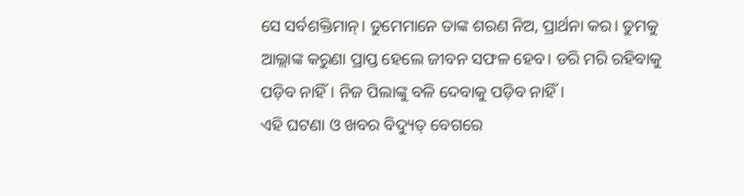ସେ ସର୍ବଶକ୍ତିମାନ୍। ତୁମେମାନେ ତାଙ୍କ ଶରଣ ନିଅ, ପ୍ରାର୍ଥନା କର। ତୁମକୁ ଆଲ୍ଲାଙ୍କ କରୁଣା ପ୍ରାପ୍ତ ହେଲେ ଜୀବନ ସଫଳ ହେବ। ଡରି ମରି ରହିବାକୁ ପଡ଼ିବ ନାହିଁ। ନିଜ ପିଲାଙ୍କୁ ବଳି ଦେବାକୁ ପଡ଼ିବ ନାହିଁ।
ଏହି ଘଟଣା ଓ ଖବର ବିଦ୍ୟୁତ୍ ବେଗରେ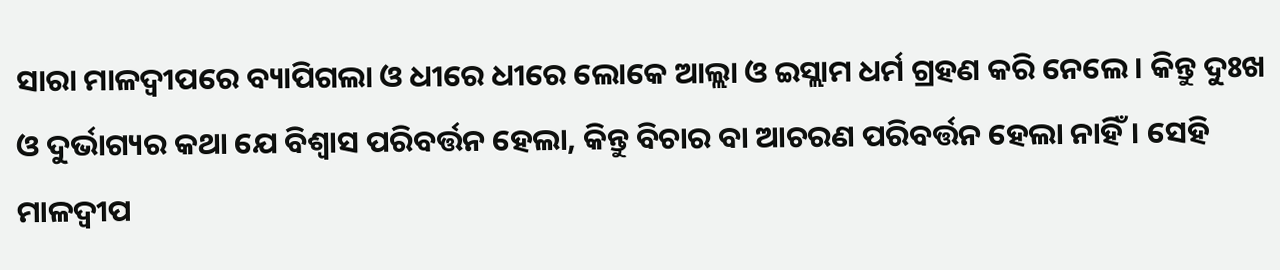ସାରା ମାଳଦ୍ବୀପରେ ବ୍ୟାପିଗଲା ଓ ଧୀରେ ଧୀରେ ଲୋକେ ଆଲ୍ଲା ଓ ଇସ୍ଲାମ ଧର୍ମ ଗ୍ରହଣ କରି ନେଲେ। କିନ୍ତୁ ଦୁଃଖ ଓ ଦୁର୍ଭାଗ୍ୟର କଥା ଯେ ବିଶ୍ବାସ ପରିବର୍ତ୍ତନ ହେଲା, କିନ୍ତୁ ବିଚାର ବା ଆଚରଣ ପରିବର୍ତ୍ତନ ହେଲା ନାହିଁ। ସେହି ମାଳଦ୍ବୀପ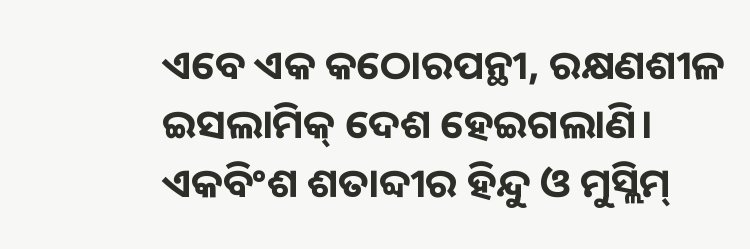ଏବେ ଏକ କଠୋରପନ୍ଥୀ, ରକ୍ଷଣଶୀଳ ଇସଲାମିକ୍ ଦେଶ ହେଇଗଲାଣି। ଏକବିଂଶ ଶତାବ୍ଦୀର ହିନ୍ଦୁ ଓ ମୁସ୍ଲିମ୍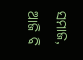ସମାଜ, ଆଜି ବି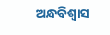ଅନ୍ଧବିଶ୍ବାସ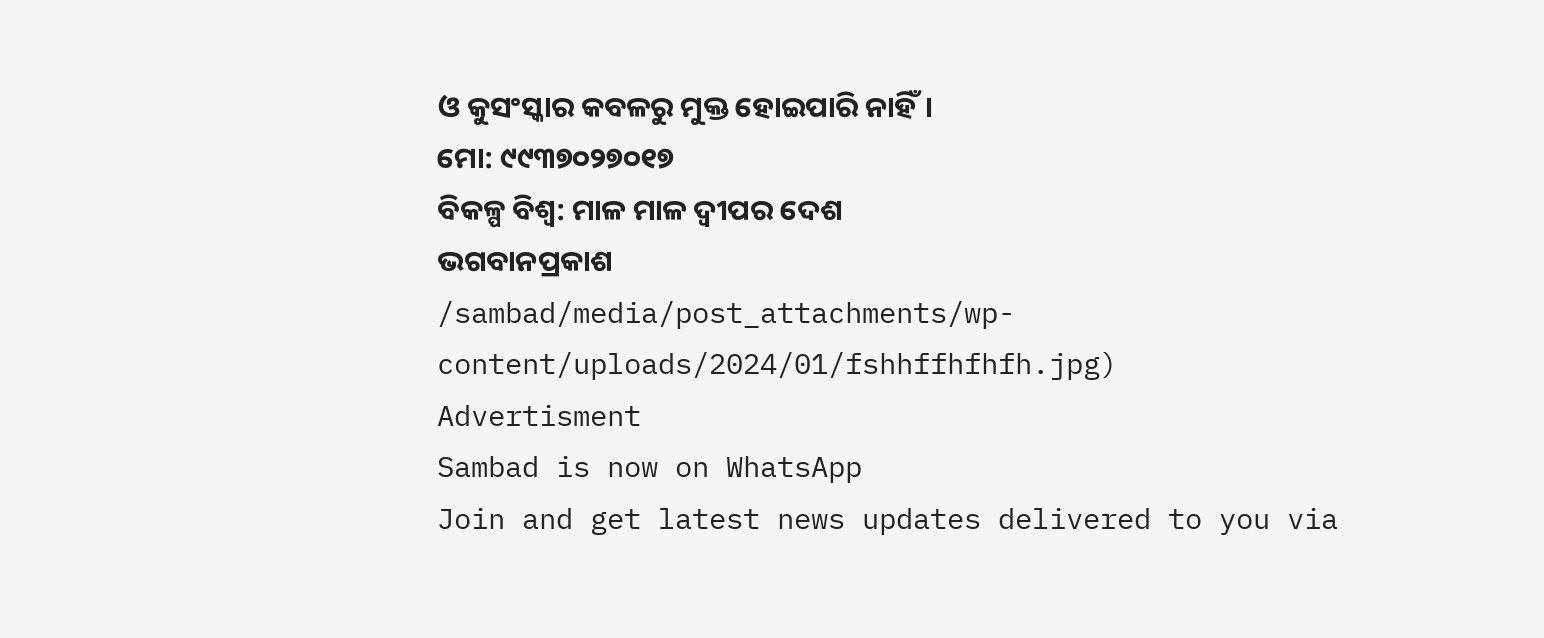ଓ କୁସଂସ୍କାର କବଳରୁ ମୁକ୍ତ ହୋଇପାରି ନାହିଁ।
ମୋ: ୯୯୩୭୦୨୭୦୧୭
ବିକଳ୍ପ ବିଶ୍ବ: ମାଳ ମାଳ ଦ୍ବୀପର ଦେଶ
ଭଗବାନପ୍ରକାଶ
/sambad/media/post_attachments/wp-content/uploads/2024/01/fshhffhfhfh.jpg)
Advertisment
Sambad is now on WhatsApp
Join and get latest news updates delivered to you via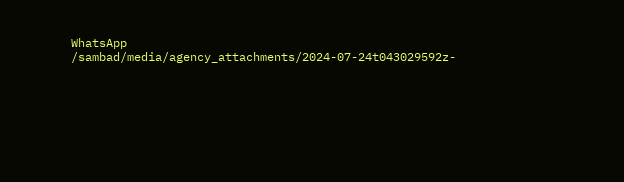WhatsApp
/sambad/media/agency_attachments/2024-07-24t043029592z-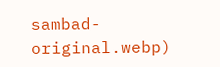sambad-original.webp)